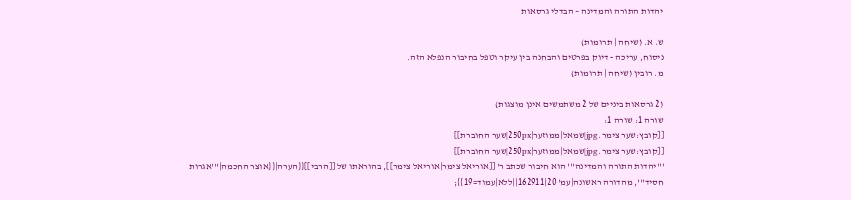יהדות התורה והמדינה – הבדלי גרסאות

ש. א. (שיחה | תרומות)
ניסוח, עריכה - דיוק בפרטים והבחנה בין עיקר וטפל בחיבור הנפלא הזה.
מ. רובין (שיחה | תרומות)

(2 גרסאות ביניים של 2 משתמשים אינן מוצגות)
שורה 1: שורה 1:
[[קובץ:שער צימר.jpg|שמאל|ממוזער|250px|שער החוברת]]
[[קובץ:שער צימר.jpg|שמאל|ממוזער|250px|שער החוברת]]
'''יהדות התורה והמדינה''' הוא חיבור שכתב ר' [[אוריאל צימר|אוריאל צימר]], בהוראתו של [[הרבי]]{{הערה|{{אוצר החכמה|'''אגרות חסיד''', מהדורה ראשונה|עמ' 20|162911||ללא|עמוד=19}};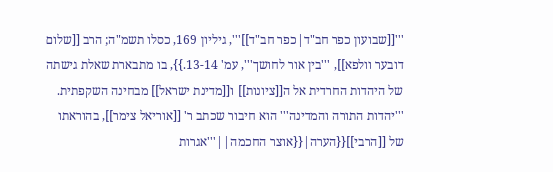'''[[שבועון כפר חב"ד|כפר חב"ד]]''', גיליון 169, כסלו תשמ"ה; הרב [[שלום דובער וולפא]], '''בין אור לחושך''', עמ' 13-14.}}, בו מתבארת שאלת גישתה של היהדות החרדית אל ה[[ציונות]] ו[[מדינת ישראל]] מבחינה השקפתית.
'''יהדות התורה והמדינה''' הוא חיבור שכתב ר' [[אוריאל צימר]], בהוראתו של [[הרבי]]{{הערה|{{אוצר החכמה||'''אגרות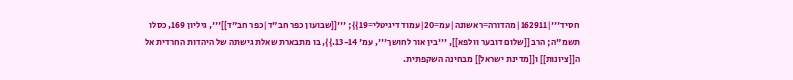חסיד'''|162911|מהדורה=ראשונה|עמ=20|עמוד דיגיטלי=19}}; '''[[שבועון כפר חב"ד|כפר חב"ד]]''', גיליון 169, כסלו תשמ"ה; הרב [[שלום דובער וולפא]], '''בין אור לחושך''', עמ' 13-14.}}, בו מתבארת שאלת גישתה של היהדות החרדית אל ה[[ציונות]] ו[[מדינת ישראל]] מבחינה השקפתית.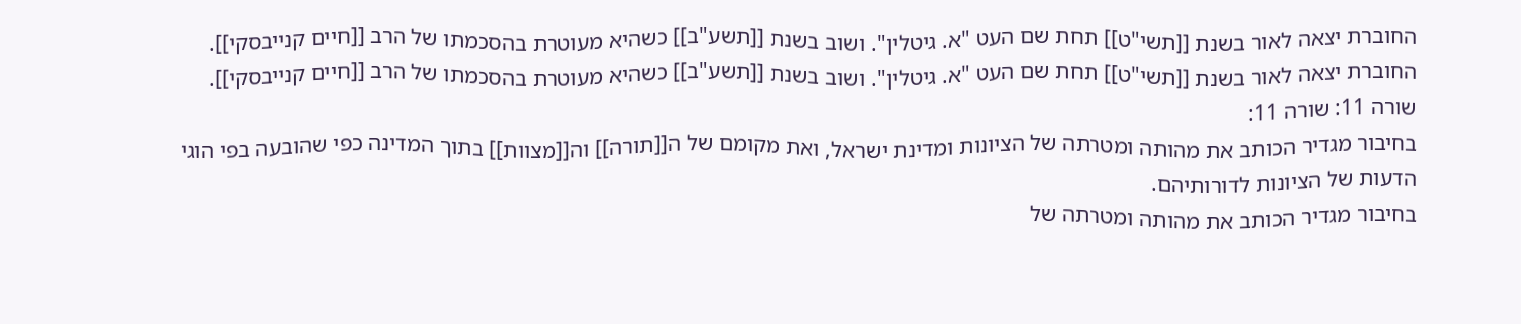החוברת יצאה לאור בשנת [[תשי"ט]] תחת שם העט "א. גיטלין". ושוב בשנת [[תשע"ב]] כשהיא מעוטרת בהסכמתו של הרב [[חיים קנייבסקי]].
החוברת יצאה לאור בשנת [[תשי"ט]] תחת שם העט "א. גיטלין". ושוב בשנת [[תשע"ב]] כשהיא מעוטרת בהסכמתו של הרב [[חיים קנייבסקי]].
שורה 11: שורה 11:
בחיבור מגדיר הכותב את מהותה ומטרתה של הציונות ומדינת ישראל, ואת מקומם של ה[[תורה]] וה[[מצוות]] בתוך המדינה כפי שהובעה בפי הוגי הדעות של הציונות לדורותיהם.
בחיבור מגדיר הכותב את מהותה ומטרתה של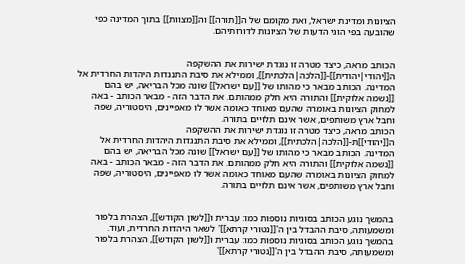הציונות ומדינת ישראל, ואת מקומם של ה[[תורה]] וה[[מצוות]] בתוך המדינה כפי שהובעה בפי הוגי הדעות של הציונות לדורותיהם.


הכותב מראה, כיצד מטרה זו נוגדת ישירות את ההשקפה ה[[יהודי|יהודית]]-[[הלכה|הלכתית]], וממילא את סיבת התנגדות היהדות החרדית אל המדינה. הכותב מבאר כי מהותו של [[עם ישראל]] שונה מכל הבריאה, יש בהם [[נשמה אלוקית]] והתורה היא חלק ממהותם. את הדבר הזה - מבאר הכותב - באה למחוק הציונות באומרה שהעם מאוחד כאומה אשר לו מאפיינים, היסטוריה, שפה וחבל ארץ משותפים, אשר אינם תלויים בתורה.
הכותב מראה, כיצד מטרה זו נוגדת ישירות את ההשקפה ה[[יהודי]]ת-[[הלכה|הלכתית]], וממילא את סיבת התנגדות היהדות החרדית אל המדינה. הכותב מבאר כי מהותו של [[עם ישראל]] שונה מכל הבריאה, יש בהם [[נשמה אלוקית]] והתורה היא חלק ממהותם. את הדבר הזה - מבאר הכותב - באה למחוק הציונות באומרה שהעם מאוחד כאומה אשר לו מאפיינים, היסטוריה, שפה וחבל ארץ משותפים, אשר אינם תלויים בתורה.


בהמשך נוגע הכותב בסוגיות נוספות כמו: עברית ו[[לשון הקודש]], הצהרת בלפור ומשמעותה, סיבת ההבדל בין ה'[[נטורי קרתא]]' לשאר היהדות החרדית, ועוד.
בהמשך נוגע הכותב בסוגיות נוספות כמו: עברית ו[[לשון הקודש]], הצהרת בלפור ומשמעותה, סיבת ההבדל בין ה'[[נטורי קרתא]]'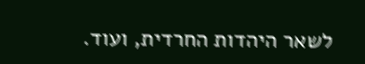לשאר היהדות החרדית, ועוד.